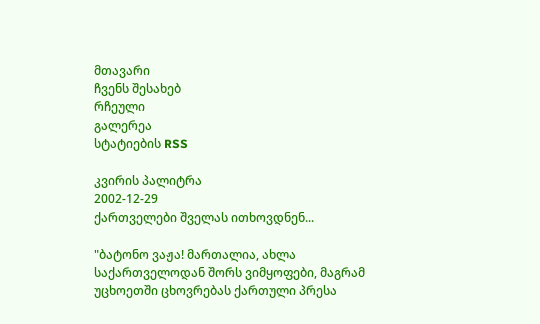მთავარი
ჩვენს შესახებ
რჩეული
გალერეა
სტატიების RSS

კვირის პალიტრა
2002-12-29
ქართველები შველას ითხოვდნენ...

"ბატონო ვაჟა! მართალია, ახლა საქართველოდან შორს ვიმყოფები, მაგრამ უცხოეთში ცხოვრებას ქართული პრესა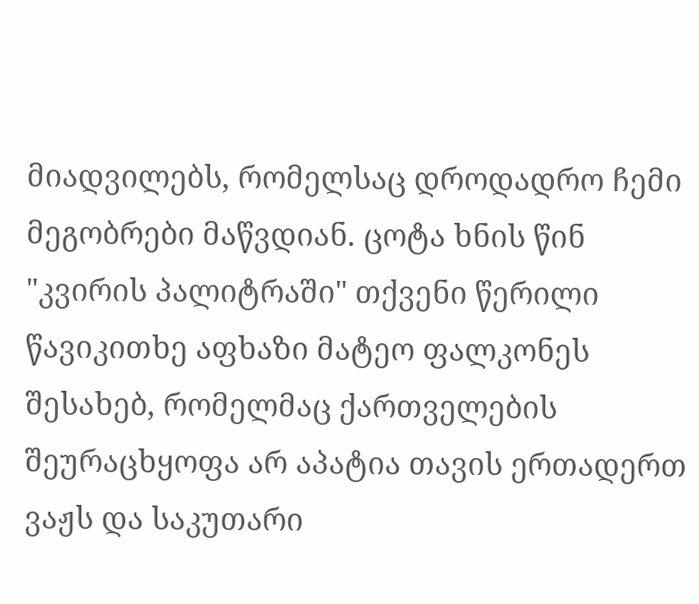მიადვილებს, რომელსაც დროდადრო ჩემი მეგობრები მაწვდიან. ცოტა ხნის წინ "კვირის პალიტრაში" თქვენი წერილი წავიკითხე აფხაზი მატეო ფალკონეს შესახებ, რომელმაც ქართველების შეურაცხყოფა არ აპატია თავის ერთადერთ ვაჟს და საკუთარი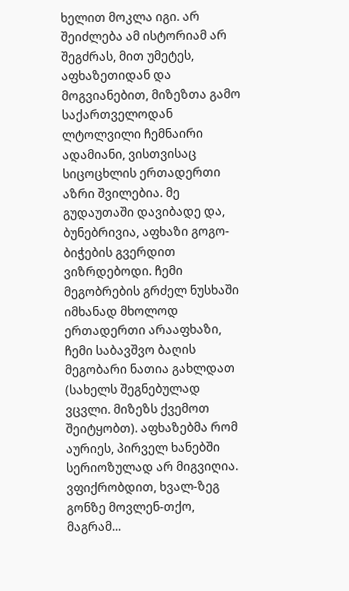ხელით მოკლა იგი. არ შეიძლება ამ ისტორიამ არ შეგძრას, მით უმეტეს, აფხაზეთიდან და მოგვიანებით, მიზეზთა გამო საქართველოდან ლტოლვილი ჩემნაირი ადამიანი, ვისთვისაც სიცოცხლის ერთადერთი აზრი შვილებია. მე გუდაუთაში დავიბადე და, ბუნებრივია, აფხაზი გოგო-ბიჭების გვერდით ვიზრდებოდი. ჩემი მეგობრების გრძელ ნუსხაში იმხანად მხოლოდ ერთადერთი არააფხაზი, ჩემი საბავშვო ბაღის მეგობარი ნათია გახლდათ (სახელს შეგნებულად ვცვლი. მიზეზს ქვემოთ შეიტყობთ). აფხაზებმა რომ აურიეს, პირველ ხანებში სერიოზულად არ მიგვიღია. ვფიქრობდით, ხვალ-ზეგ გონზე მოვლენ-თქო, მაგრამ...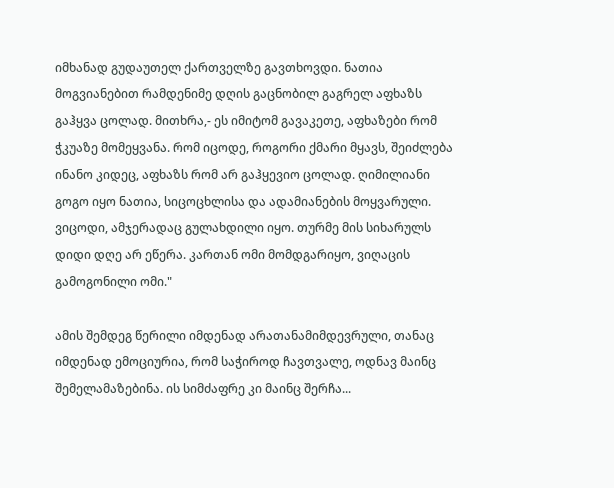იმხანად გუდაუთელ ქართველზე გავთხოვდი. ნათია მოგვიანებით რამდენიმე დღის გაცნობილ გაგრელ აფხაზს გაჰყვა ცოლად. მითხრა,- ეს იმიტომ გავაკეთე, აფხაზები რომ ჭკუაზე მომეყვანა. რომ იცოდე, როგორი ქმარი მყავს, შეიძლება ინანო კიდეც, აფხაზს რომ არ გაჰყევიო ცოლად. ღიმილიანი გოგო იყო ნათია, სიცოცხლისა და ადამიანების მოყვარული. ვიცოდი, ამჯერადაც გულახდილი იყო. თურმე მის სიხარულს დიდი დღე არ ეწერა. კართან ომი მომდგარიყო, ვიღაცის გამოგონილი ომი."

ამის შემდეგ წერილი იმდენად არათანამიმდევრული, თანაც იმდენად ემოციურია, რომ საჭიროდ ჩავთვალე, ოდნავ მაინც შემელამაზებინა. ის სიმძაფრე კი მაინც შერჩა...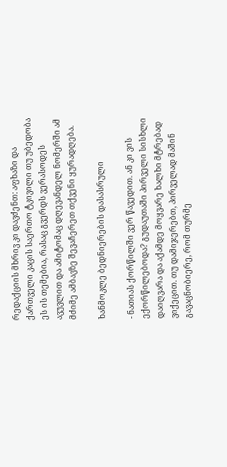რედაქციის მხრივ კი დავძენთ: აფხაზი და ქართველი კაცის საერთო ტკივილი თუ უბედობა ეს ის თემებია, რასაც გვერდს ვერასოდეს ავუვლით და ამიტომაც დღევანდელ ნომერში ამ მძიმე ამბავზე შევაჩერეთ თქვენი ყურადღება.

ხანმოკლე ბედნიერების დასასრული

- ნათიას ქორწილში ვერ წავედით. ან კი ვის ექორწილებოდა? გუდაუთაში პირველი სისხლი დაიღვარა და აქამდე მოყვარე ხალხი მტრებად ვიქეცით. თუ დამიჯერებთ, პირველად მაშინ გავაცნობიერე, რომ თურმე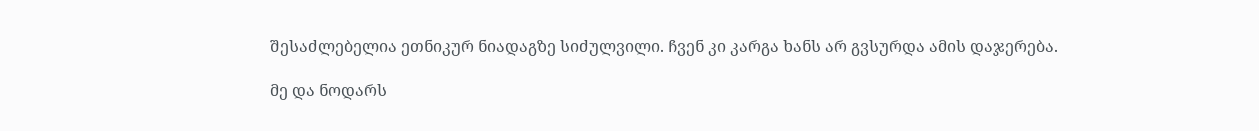შესაძლებელია ეთნიკურ ნიადაგზე სიძულვილი. ჩვენ კი კარგა ხანს არ გვსურდა ამის დაჯერება.

მე და ნოდარს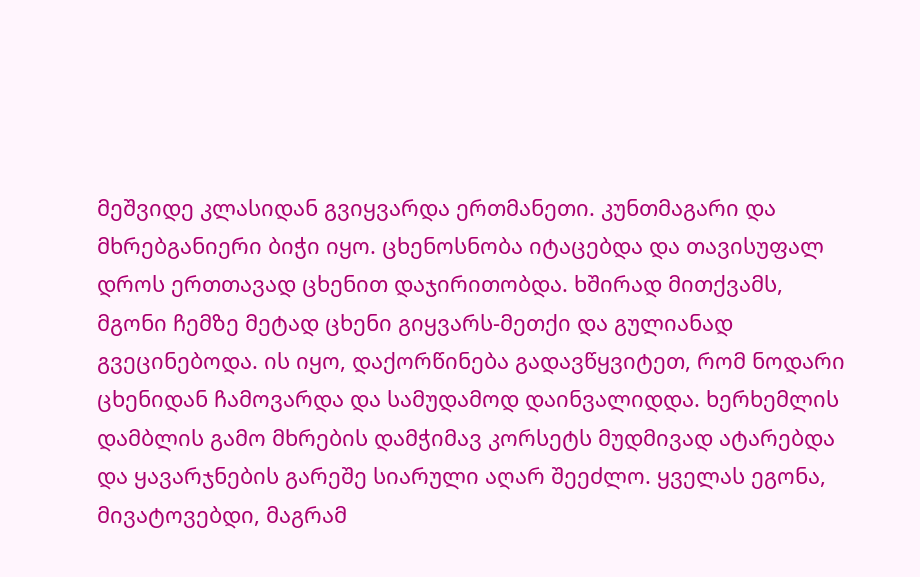მეშვიდე კლასიდან გვიყვარდა ერთმანეთი. კუნთმაგარი და მხრებგანიერი ბიჭი იყო. ცხენოსნობა იტაცებდა და თავისუფალ დროს ერთთავად ცხენით დაჯირითობდა. ხშირად მითქვამს, მგონი ჩემზე მეტად ცხენი გიყვარს-მეთქი და გულიანად გვეცინებოდა. ის იყო, დაქორწინება გადავწყვიტეთ, რომ ნოდარი ცხენიდან ჩამოვარდა და სამუდამოდ დაინვალიდდა. ხერხემლის დამბლის გამო მხრების დამჭიმავ კორსეტს მუდმივად ატარებდა და ყავარჯნების გარეშე სიარული აღარ შეეძლო. ყველას ეგონა, მივატოვებდი, მაგრამ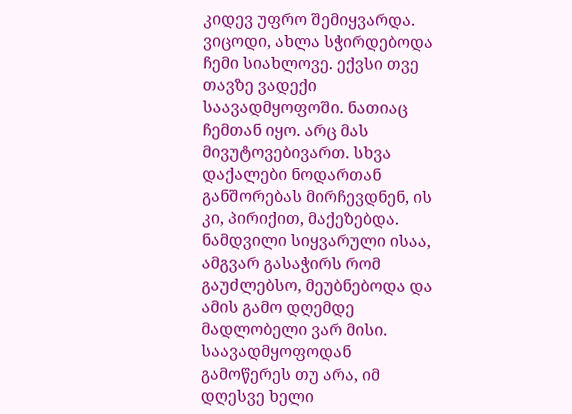კიდევ უფრო შემიყვარდა. ვიცოდი, ახლა სჭირდებოდა ჩემი სიახლოვე. ექვსი თვე თავზე ვადექი საავადმყოფოში. ნათიაც ჩემთან იყო. არც მას მივუტოვებივართ. სხვა დაქალები ნოდართან განშორებას მირჩევდნენ, ის კი, პირიქით, მაქეზებდა. ნამდვილი სიყვარული ისაა, ამგვარ გასაჭირს რომ გაუძლებსო, მეუბნებოდა და ამის გამო დღემდე მადლობელი ვარ მისი. საავადმყოფოდან გამოწერეს თუ არა, იმ დღესვე ხელი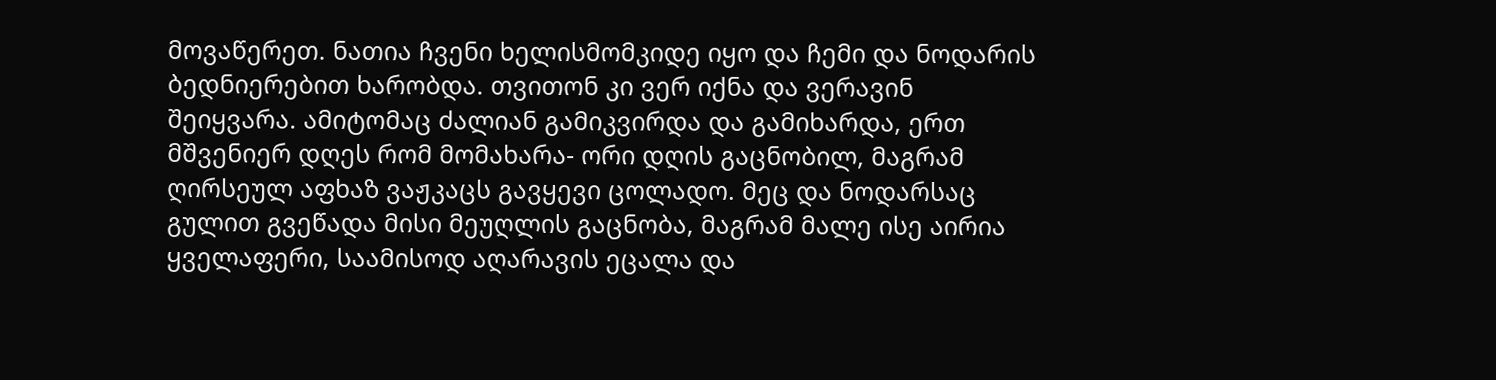მოვაწერეთ. ნათია ჩვენი ხელისმომკიდე იყო და ჩემი და ნოდარის ბედნიერებით ხარობდა. თვითონ კი ვერ იქნა და ვერავინ შეიყვარა. ამიტომაც ძალიან გამიკვირდა და გამიხარდა, ერთ მშვენიერ დღეს რომ მომახარა- ორი დღის გაცნობილ, მაგრამ ღირსეულ აფხაზ ვაჟკაცს გავყევი ცოლადო. მეც და ნოდარსაც გულით გვეწადა მისი მეუღლის გაცნობა, მაგრამ მალე ისე აირია ყველაფერი, საამისოდ აღარავის ეცალა და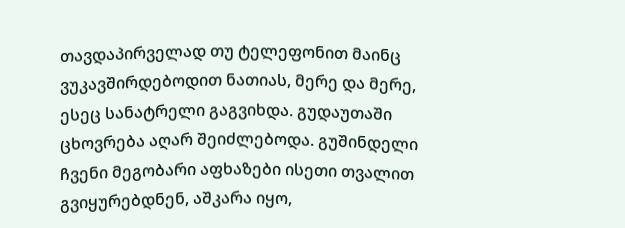თავდაპირველად თუ ტელეფონით მაინც ვუკავშირდებოდით ნათიას, მერე და მერე, ესეც სანატრელი გაგვიხდა. გუდაუთაში ცხოვრება აღარ შეიძლებოდა. გუშინდელი ჩვენი მეგობარი აფხაზები ისეთი თვალით გვიყურებდნენ, აშკარა იყო,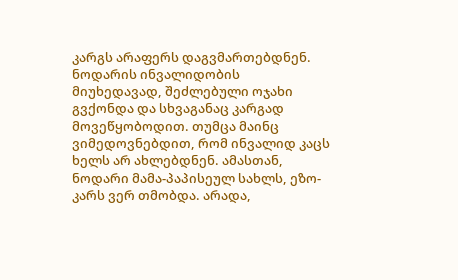კარგს არაფერს დაგვმართებდნენ. ნოდარის ინვალიდობის მიუხედავად, შეძლებული ოჯახი გვქონდა და სხვაგანაც კარგად მოვეწყობოდით. თუმცა მაინც ვიმედოვნებდით, რომ ინვალიდ კაცს ხელს არ ახლებდნენ. ამასთან, ნოდარი მამა-პაპისეულ სახლს, ეზო-კარს ვერ თმობდა. არადა,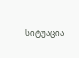სიტუაცია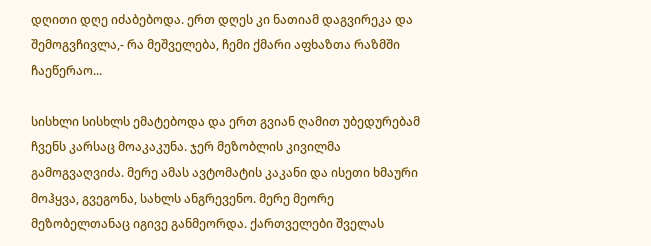დღითი დღე იძაბებოდა. ერთ დღეს კი ნათიამ დაგვირეკა და შემოგვჩივლა,- რა მეშველება, ჩემი ქმარი აფხაზთა რაზმში ჩაეწერაო...

სისხლი სისხლს ემატებოდა და ერთ გვიან ღამით უბედურებამ ჩვენს კარსაც მოაკაკუნა. ჯერ მეზობლის კივილმა გამოგვაღვიძა. მერე ამას ავტომატის კაკანი და ისეთი ხმაური მოჰყვა, გვეგონა, სახლს ანგრევენო. მერე მეორე მეზობელთანაც იგივე განმეორდა. ქართველები შველას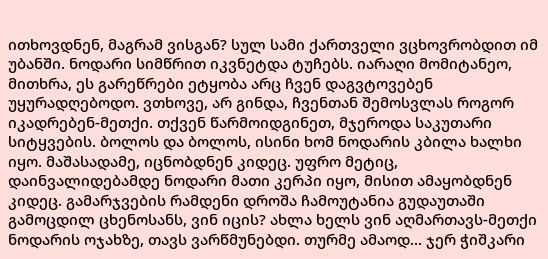ითხოვდნენ, მაგრამ ვისგან? სულ სამი ქართველი ვცხოვრობდით იმ უბანში. ნოდარი სიმწრით იკვნეტდა ტუჩებს. იარაღი მომიტანეო, მითხრა, ეს გარეწრები ეტყობა არც ჩვენ დაგვტოვებენ უყურადღებოდო. ვთხოვე, არ გინდა, ჩვენთან შემოსვლას როგორ იკადრებენ-მეთქი. თქვენ წარმოიდგინეთ, მჯეროდა საკუთარი სიტყვების. ბოლოს და ბოლოს, ისინი ხომ ნოდარის კბილა ხალხი იყო. მაშასადამე, იცნობდნენ კიდეც. უფრო მეტიც, დაინვალიდებამდე ნოდარი მათი კერპი იყო, მისით ამაყობდნენ კიდეც. გამარჯვების რამდენი დროშა ჩამოუტანია გუდაუთაში გამოცდილ ცხენოსანს, ვინ იცის? ახლა ხელს ვინ აღმართავს-მეთქი ნოდარის ოჯახზე, თავს ვარწმუნებდი. თურმე ამაოდ... ჯერ ჭიშკარი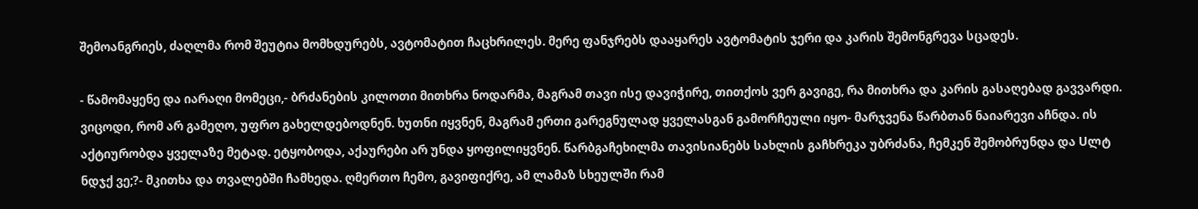შემოანგრიეს, ძაღლმა რომ შეუტია მომხდურებს, ავტომატით ჩაცხრილეს. მერე ფანჯრებს დააყარეს ავტომატის ჯერი და კარის შემონგრევა სცადეს.

- წამომაყენე და იარაღი მომეცი,- ბრძანების კილოთი მითხრა ნოდარმა, მაგრამ თავი ისე დავიჭირე, თითქოს ვერ გავიგე, რა მითხრა და კარის გასაღებად გავვარდი. ვიცოდი, რომ არ გამეღო, უფრო გახელდებოდნენ. ხუთნი იყვნენ, მაგრამ ერთი გარეგნულად ყველასგან გამორჩეული იყო- მარჯვენა წარბთან ნაიარევი აჩნდა. ის აქტიურობდა ყველაზე მეტად. ეტყობოდა, აქაურები არ უნდა ყოფილიყვნენ. წარბგაჩეხილმა თავისიანებს სახლის გაჩხრეკა უბრძანა, ჩემკენ შემობრუნდა და Uლტ ნდჯქ ვე;?- მკითხა და თვალებში ჩამხედა. ღმერთო ჩემო, გავიფიქრე, ამ ლამაზ სხეულში რამ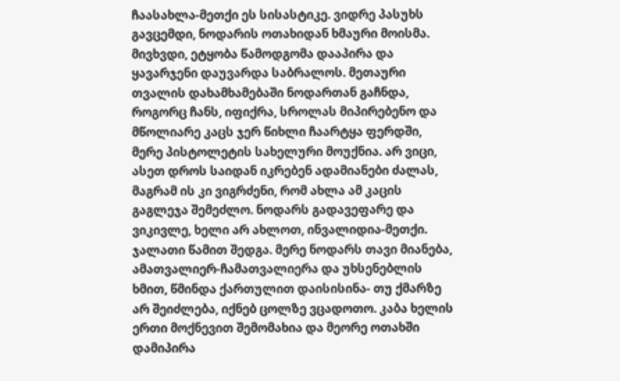ჩაასახლა-მეთქი ეს სისასტიკე. ვიდრე პასუხს გავცემდი, ნოდარის ოთახიდან ხმაური მოისმა. მივხვდი, ეტყობა წამოდგომა დააპირა და ყავარჯენი დაუვარდა საბრალოს. მეთაური თვალის დახამხამებაში ნოდართან გაჩნდა, როგორც ჩანს, იფიქრა, სროლას მიპირებენო და მწოლიარე კაცს ჯერ წიხლი ჩაარტყა ფერდში, მერე პისტოლეტის სახელური მოუქნია. არ ვიცი, ასეთ დროს საიდან იკრებენ ადამიანები ძალას, მაგრამ ის კი ვიგრძენი, რომ ახლა ამ კაცის გაგლეჯა შემეძლო. ნოდარს გადავეფარე და ვიკივლე, ხელი არ ახლოთ, ინვალიდია-მეთქი. ჯალათი წამით შედგა. მერე ნოდარს თავი მიანება, ამათვალიერ-ჩამათვალიერა და უხსენებლის ხმით, წმინდა ქართულით დაისისინა- თუ ქმარზე არ შეიძლება, იქნებ ცოლზე ვცადოთო. კაბა ხელის ერთი მოქნევით შემომახია და მეორე ოთახში დამიპირა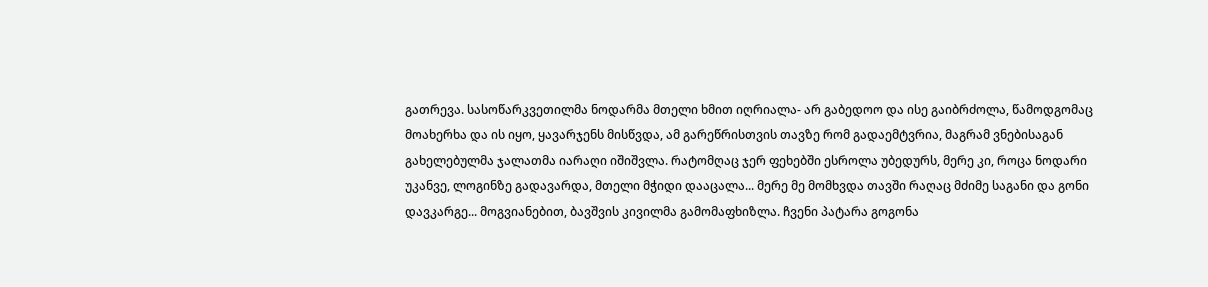გათრევა. სასოწარკვეთილმა ნოდარმა მთელი ხმით იღრიალა- არ გაბედოო და ისე გაიბრძოლა, წამოდგომაც მოახერხა და ის იყო, ყავარჯენს მისწვდა, ამ გარეწრისთვის თავზე რომ გადაემტვრია, მაგრამ ვნებისაგან გახელებულმა ჯალათმა იარაღი იშიშვლა. რატომღაც ჯერ ფეხებში ესროლა უბედურს, მერე კი, როცა ნოდარი უკანვე, ლოგინზე გადავარდა, მთელი მჭიდი დააცალა... მერე მე მომხვდა თავში რაღაც მძიმე საგანი და გონი დავკარგე... მოგვიანებით, ბავშვის კივილმა გამომაფხიზლა. ჩვენი პატარა გოგონა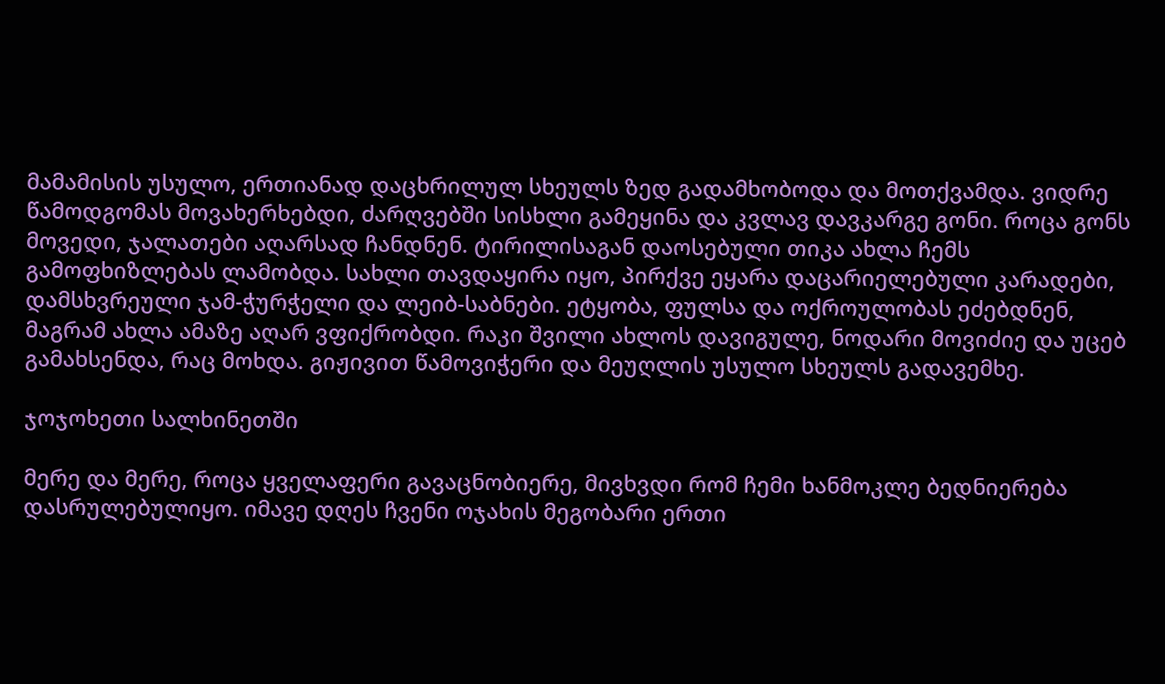მამამისის უსულო, ერთიანად დაცხრილულ სხეულს ზედ გადამხობოდა და მოთქვამდა. ვიდრე წამოდგომას მოვახერხებდი, ძარღვებში სისხლი გამეყინა და კვლავ დავკარგე გონი. როცა გონს მოვედი, ჯალათები აღარსად ჩანდნენ. ტირილისაგან დაოსებული თიკა ახლა ჩემს გამოფხიზლებას ლამობდა. სახლი თავდაყირა იყო, პირქვე ეყარა დაცარიელებული კარადები, დამსხვრეული ჯამ-ჭურჭელი და ლეიბ-საბნები. ეტყობა, ფულსა და ოქროულობას ეძებდნენ, მაგრამ ახლა ამაზე აღარ ვფიქრობდი. რაკი შვილი ახლოს დავიგულე, ნოდარი მოვიძიე და უცებ გამახსენდა, რაც მოხდა. გიჟივით წამოვიჭერი და მეუღლის უსულო სხეულს გადავემხე.

ჯოჯოხეთი სალხინეთში

მერე და მერე, როცა ყველაფერი გავაცნობიერე, მივხვდი რომ ჩემი ხანმოკლე ბედნიერება დასრულებულიყო. იმავე დღეს ჩვენი ოჯახის მეგობარი ერთი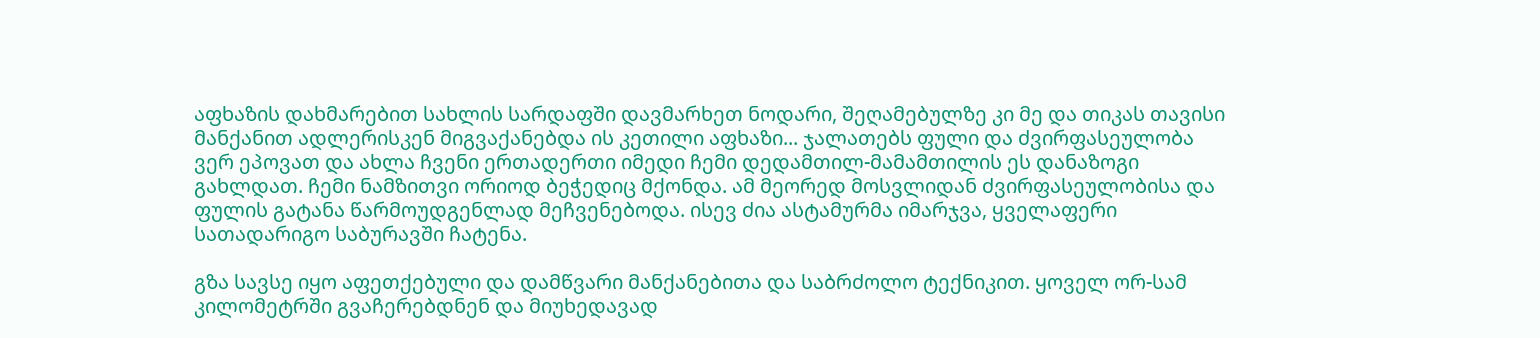აფხაზის დახმარებით სახლის სარდაფში დავმარხეთ ნოდარი, შეღამებულზე კი მე და თიკას თავისი მანქანით ადლერისკენ მიგვაქანებდა ის კეთილი აფხაზი... ჯალათებს ფული და ძვირფასეულობა ვერ ეპოვათ და ახლა ჩვენი ერთადერთი იმედი ჩემი დედამთილ-მამამთილის ეს დანაზოგი გახლდათ. ჩემი ნამზითვი ორიოდ ბეჭედიც მქონდა. ამ მეორედ მოსვლიდან ძვირფასეულობისა და ფულის გატანა წარმოუდგენლად მეჩვენებოდა. ისევ ძია ასტამურმა იმარჯვა, ყველაფერი სათადარიგო საბურავში ჩატენა.

გზა სავსე იყო აფეთქებული და დამწვარი მანქანებითა და საბრძოლო ტექნიკით. ყოველ ორ-სამ კილომეტრში გვაჩერებდნენ და მიუხედავად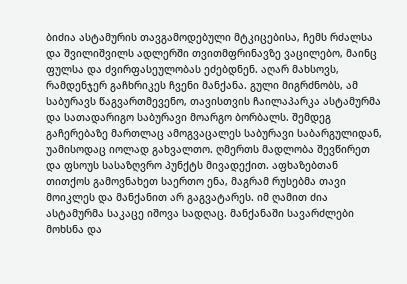ბიძია ასტამურის თავგამოდებული მტკიცებისა, ჩემს რძალსა და შვილიშვილს ადლერში თვითმფრინავზე ვაცილებო, მაინც ფულსა და ძვირფასეულობას ეძებდნენ. აღარ მახსოვს, რამდენჯერ გაჩხრიკეს ჩვენი მანქანა. გული მიგრძნობს, ამ საბურავს წაგვართმევენო, თავისთვის ჩაილაპარკა ასტამურმა და სათადარიგო საბურავი მოარგო ბორბალს. შემდეგ გაჩერებაზე მართლაც ამოგვაცალეს საბურავი საბარგულიდან, უამისოდაც იოლად გახვალთო. ღმერთს მადლობა შევწირეთ და ფსოუს სასაზღვრო პუნქტს მივადექით. აფხაზებთან თითქოს გამოვნახეთ საერთო ენა, მაგრამ რუსებმა თავი მოიკლეს და მანქანით არ გაგვატარეს. იმ ღამით ძია ასტამურმა საკაცე იშოვა სადღაც. მანქანაში სავარძლები მოხსნა და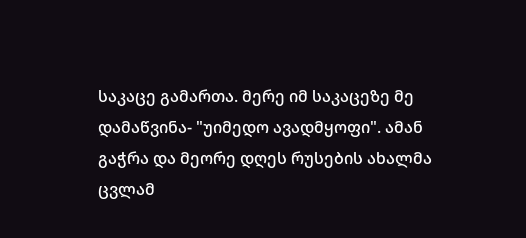საკაცე გამართა. მერე იმ საკაცეზე მე დამაწვინა- "უიმედო ავადმყოფი". ამან გაჭრა და მეორე დღეს რუსების ახალმა ცვლამ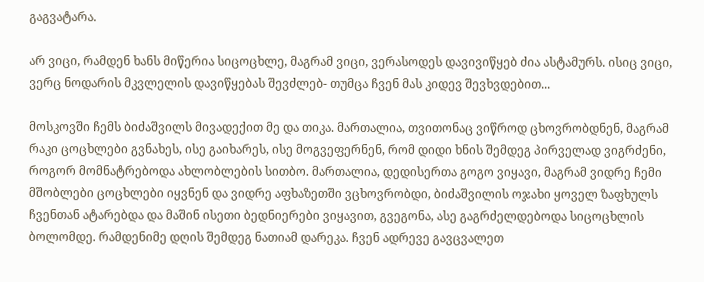გაგვატარა.

არ ვიცი, რამდენ ხანს მიწერია სიცოცხლე, მაგრამ ვიცი, ვერასოდეს დავივიწყებ ძია ასტამურს. ისიც ვიცი, ვერც ნოდარის მკვლელის დავიწყებას შევძლებ- თუმცა ჩვენ მას კიდევ შევხვდებით...

მოსკოვში ჩემს ბიძაშვილს მივადექით მე და თიკა. მართალია, თვითონაც ვიწროდ ცხოვრობდნენ, მაგრამ რაკი ცოცხლები გვნახეს, ისე გაიხარეს, ისე მოგვეფერნენ, რომ დიდი ხნის შემდეგ პირველად ვიგრძენი, როგორ მომნატრებოდა ახლობლების სითბო. მართალია, დედისერთა გოგო ვიყავი, მაგრამ ვიდრე ჩემი მშობლები ცოცხლები იყვნენ და ვიდრე აფხაზეთში ვცხოვრობდი, ბიძაშვილის ოჯახი ყოველ ზაფხულს ჩვენთან ატარებდა და მაშინ ისეთი ბედნიერები ვიყავით, გვეგონა, ასე გაგრძელდებოდა სიცოცხლის ბოლომდე. რამდენიმე დღის შემდეგ ნათიამ დარეკა. ჩვენ ადრევე გავცვალეთ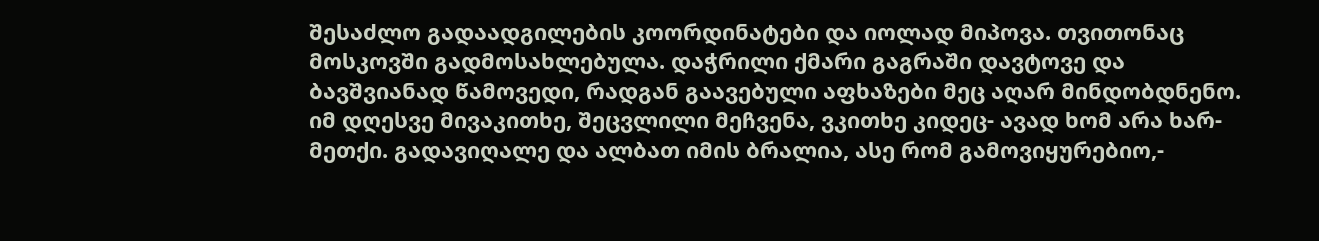შესაძლო გადაადგილების კოორდინატები და იოლად მიპოვა. თვითონაც მოსკოვში გადმოსახლებულა. დაჭრილი ქმარი გაგრაში დავტოვე და ბავშვიანად წამოვედი, რადგან გაავებული აფხაზები მეც აღარ მინდობდნენო. იმ დღესვე მივაკითხე, შეცვლილი მეჩვენა, ვკითხე კიდეც- ავად ხომ არა ხარ-მეთქი. გადავიღალე და ალბათ იმის ბრალია, ასე რომ გამოვიყურებიო,-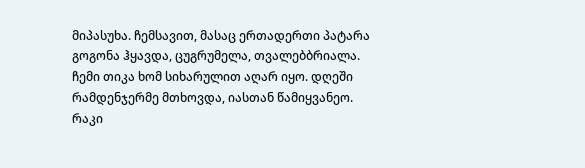მიპასუხა. ჩემსავით, მასაც ერთადერთი პატარა გოგონა ჰყავდა, ცუგრუმელა, თვალებბრიალა. ჩემი თიკა ხომ სიხარულით აღარ იყო. დღეში რამდენჯერმე მთხოვდა, იასთან წამიყვანეო. რაკი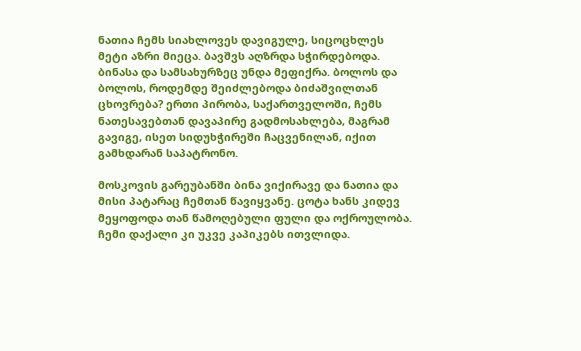ნათია ჩემს სიახლოვეს დავიგულე, სიცოცხლეს მეტი აზრი მიეცა. ბავშვს აღზრდა სჭირდებოდა. ბინასა და სამსახურზეც უნდა მეფიქრა. ბოლოს და ბოლოს, როდემდე შეიძლებოდა ბიძაშვილთან ცხოვრება? ერთი პირობა, საქართველოში, ჩემს ნათესავებთან დავაპირე გადმოსახლება, მაგრამ გავიგე, ისეთ სიდუხჭირეში ჩაცვენილან, იქით გამხდარან საპატრონო.

მოსკოვის გარეუბანში ბინა ვიქირავე და ნათია და მისი პატარაც ჩემთან წავიყვანე. ცოტა ხანს კიდევ მეყოფოდა თან წამოღებული ფული და ოქროულობა. ჩემი დაქალი კი უკვე კაპიკებს ითვლიდა.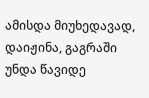ამისდა მიუხედავად, დაიჟინა, გაგრაში უნდა წავიდე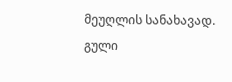მეუღლის სანახავად. გული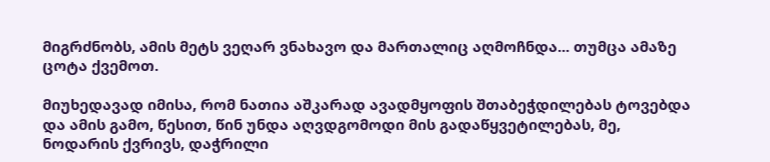მიგრძნობს, ამის მეტს ვეღარ ვნახავო და მართალიც აღმოჩნდა... თუმცა ამაზე ცოტა ქვემოთ.

მიუხედავად იმისა, რომ ნათია აშკარად ავადმყოფის შთაბეჭდილებას ტოვებდა და ამის გამო, წესით, წინ უნდა აღვდგომოდი მის გადაწყვეტილებას, მე, ნოდარის ქვრივს, დაჭრილი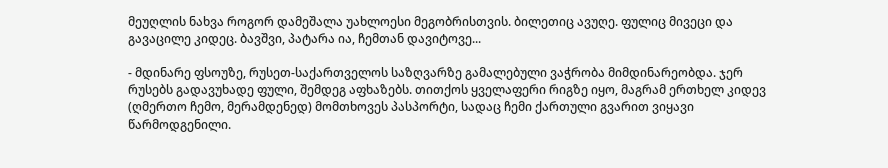მეუღლის ნახვა როგორ დამეშალა უახლოესი მეგობრისთვის. ბილეთიც ავუღე. ფულიც მივეცი და გავაცილე კიდეც. ბავშვი, პატარა ია, ჩემთან დავიტოვე...

- მდინარე ფსოუზე, რუსეთ-საქართველოს საზღვარზე გამალებული ვაჭრობა მიმდინარეობდა. ჯერ რუსებს გადავუხადე ფული, შემდეგ აფხაზებს. თითქოს ყველაფერი რიგზე იყო, მაგრამ ერთხელ კიდევ (ღმერთო ჩემო, მერამდენედ) მომთხოვეს პასპორტი, სადაც ჩემი ქართული გვარით ვიყავი წარმოდგენილი.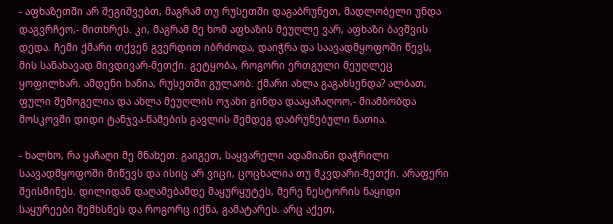- აფხაზეთში არ შეგიშვებთ, მაგრამ თუ რუსეთში დაგაბრუნეთ, მადლობელი უნდა დაგვრჩეო,- მითხრეს. კი, მაგრამ მე ხომ აფხაზის მეუღლე ვარ, აფხაზი ბავშვის დედა. ჩემი ქმარი თქვენ გვერდით იბრძოდა, დაიჭრა და საავადმყოფოში წევს, მის სანახავად მივდივარ-მეთქი. გეტყობა, როგორი ერთგული მეუღლეც ყოფილხარ. ამდენი ხანია, რუსეთში გულაობ. ქმარი ახლა გაგახსენდა? ალბათ, ფული შემოგელია და ახლა მეუღლის ოჯახი გინდა დააყაჩაღოო,- მიამბობდა მოსკოვში დიდი ტანჯვა-წამების გავლის შემდეგ დაბრუნებული ნათია.

- ხალხო, რა ყაჩაღი მე მნახეთ. გაიგეთ, საყვარელი ადამიანი დაჭრილი საავადმყოფოში მიწევს და ისიც არ ვიცი, ცოცხალია თუ მკვდარი-მეთქი. არაფერი შეისმინეს. დილიდან დაღამებამდე მაყურყუტეს, მერე ნესტორის ნაყიდი საყურეები შემხსნეს და როგორც იქნა, გამატარეს. არც აქეთ,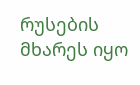რუსების მხარეს იყო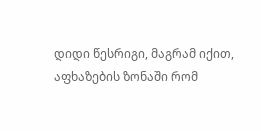დიდი წესრიგი, მაგრამ იქით, აფხაზების ზონაში რომ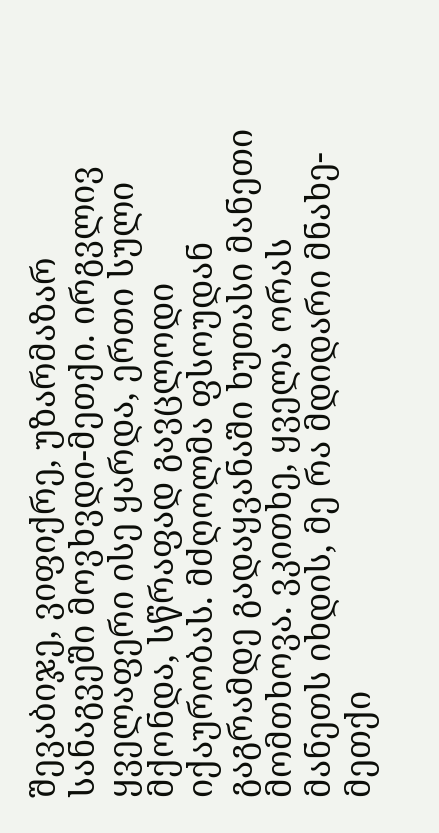შევაბიჯე, ვიფიქრე, უზარმაზარ სანაგვეში მოვხვდი-მეთქი. ირგვლივ ყველაფერი ისე ყარდა, ერთი სული მქონდა, სწრაფად გავცლოდი იქაურობას. მძღოლმა ფსოუდან გაგრამდე გადაყვანაში ხუთასი მანეთი მომთხოვა. ვკითხე, ყველა ორას მანეთს იხდის, მე რა მდიდარი მნახე-მეთქი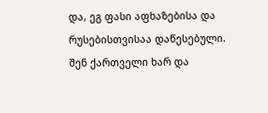და, ეგ ფასი აფხაზებისა და რუსებისთვისაა დაწესებული. შენ ქართველი ხარ და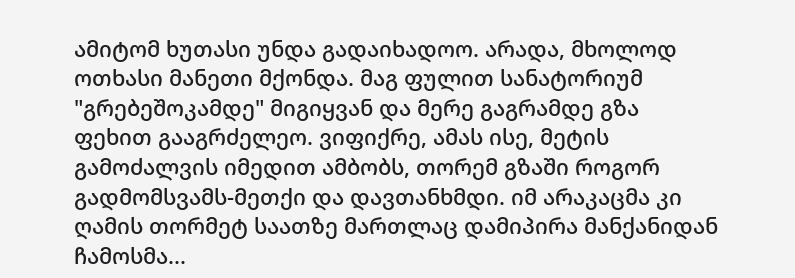ამიტომ ხუთასი უნდა გადაიხადოო. არადა, მხოლოდ ოთხასი მანეთი მქონდა. მაგ ფულით სანატორიუმ "გრებეშოკამდე" მიგიყვან და მერე გაგრამდე გზა ფეხით გააგრძელეო. ვიფიქრე, ამას ისე, მეტის გამოძალვის იმედით ამბობს, თორემ გზაში როგორ გადმომსვამს-მეთქი და დავთანხმდი. იმ არაკაცმა კი ღამის თორმეტ საათზე მართლაც დამიპირა მანქანიდან ჩამოსმა...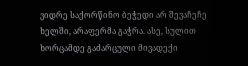ვიდრე საქორწინო ბეჭედი არ შევაჩეჩე ხელში, არაფერმა გაჭრა. ასე, სულით ხორცამდე გაძარცული მივადექი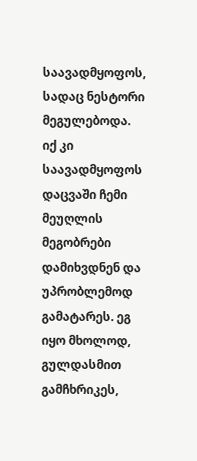საავადმყოფოს, სადაც ნესტორი მეგულებოდა. იქ კი საავადმყოფოს დაცვაში ჩემი მეუღლის მეგობრები დამიხვდნენ და უპრობლემოდ გამატარეს. ეგ იყო მხოლოდ, გულდასმით გამჩხრიკეს,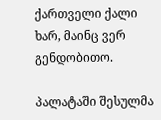ქართველი ქალი ხარ, მაინც ვერ გენდობითო.

პალატაში შესულმა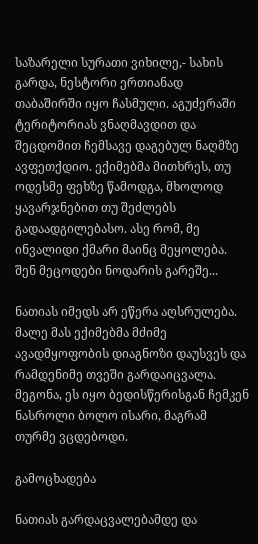საზარელი სურათი ვიხილე,- სახის გარდა, ნესტორი ერთიანად თაბაშირში იყო ჩასმული. აგუძერაში ტერიტორიას ვნაღმავდით და შეცდომით ჩემსავე დაგებულ ნაღმზე ავფეთქდიო. ექიმებმა მითხრეს, თუ ოდესმე ფეხზე წამოდგა, მხოლოდ ყავარჯნებით თუ შეძლებს გადაადგილებასო. ასე რომ, მე ინვალიდი ქმარი მაინც მეყოლება. შენ მეცოდები ნოდარის გარეშე...

ნათიას იმედს არ ეწერა აღსრულება. მალე მას ექიმებმა მძიმე ავადმყოფობის დიაგნოზი დაუსვეს და რამდენიმე თვეში გარდაიცვალა. მეგონა, ეს იყო ბედისწერისგან ჩემკენ ნასროლი ბოლო ისარი, მაგრამ თურმე ვცდებოდი.

გამოცხადება

ნათიას გარდაცვალებამდე და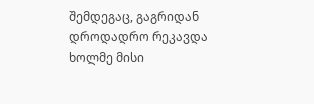შემდეგაც, გაგრიდან დროდადრო რეკავდა ხოლმე მისი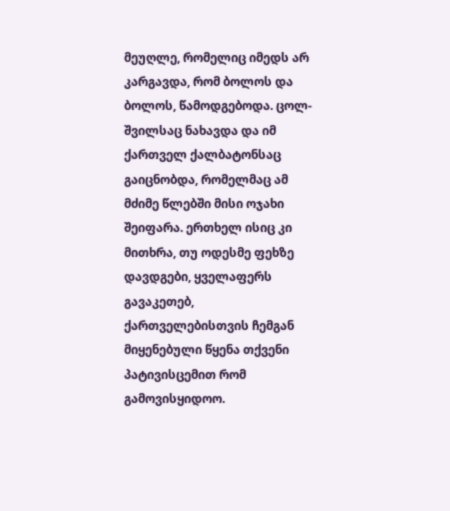მეუღლე, რომელიც იმედს არ კარგავდა, რომ ბოლოს და ბოლოს, წამოდგებოდა. ცოლ-შვილსაც ნახავდა და იმ ქართველ ქალბატონსაც გაიცნობდა, რომელმაც ამ მძიმე წლებში მისი ოჯახი შეიფარა. ერთხელ ისიც კი მითხრა, თუ ოდესმე ფეხზე დავდგები, ყველაფერს გავაკეთებ, ქართველებისთვის ჩემგან მიყენებული წყენა თქვენი პატივისცემით რომ გამოვისყიდოო.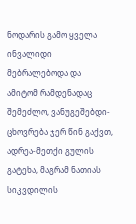ნოდარის გამო ყველა ინვალიდი მებრალებოდა და ამიტომ რამდენადაც შემეძლო, ვანუგეშებდი- ცხოვრება ჯერ წინ გაქვთ, ადრეა-მეთქი გულის გატეხა, მაგრამ ნათიას სიკვდილის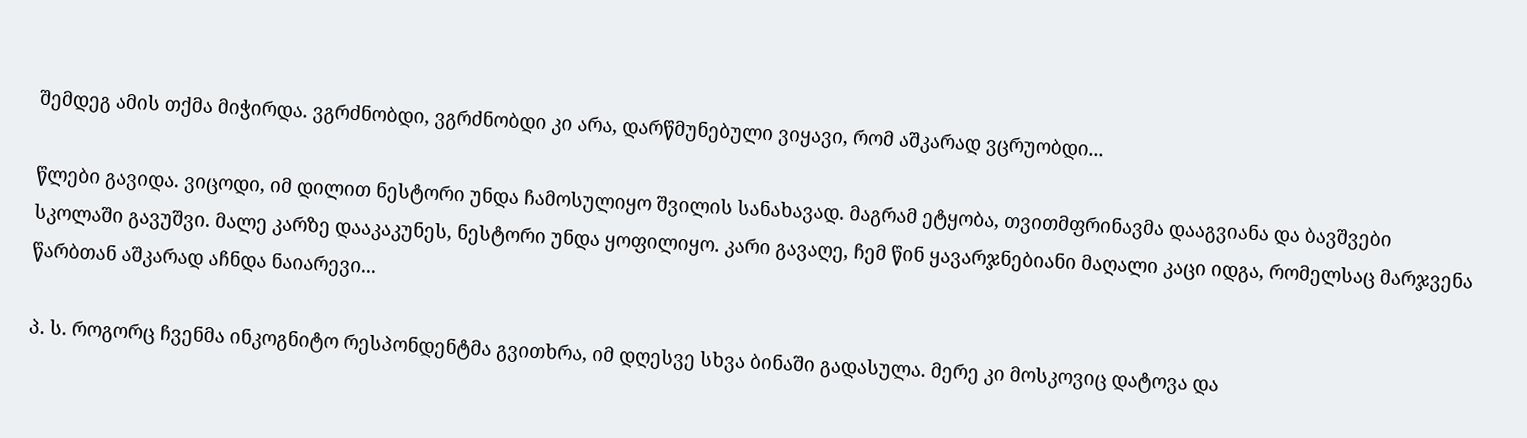შემდეგ ამის თქმა მიჭირდა. ვგრძნობდი, ვგრძნობდი კი არა, დარწმუნებული ვიყავი, რომ აშკარად ვცრუობდი...

წლები გავიდა. ვიცოდი, იმ დილით ნესტორი უნდა ჩამოსულიყო შვილის სანახავად. მაგრამ ეტყობა, თვითმფრინავმა დააგვიანა და ბავშვები სკოლაში გავუშვი. მალე კარზე დააკაკუნეს, ნესტორი უნდა ყოფილიყო. კარი გავაღე, ჩემ წინ ყავარჯნებიანი მაღალი კაცი იდგა, რომელსაც მარჯვენა წარბთან აშკარად აჩნდა ნაიარევი...

პ. ს. როგორც ჩვენმა ინკოგნიტო რესპონდენტმა გვითხრა, იმ დღესვე სხვა ბინაში გადასულა. მერე კი მოსკოვიც დატოვა და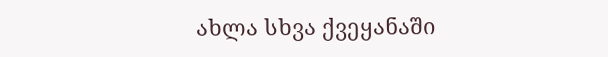ახლა სხვა ქვეყანაში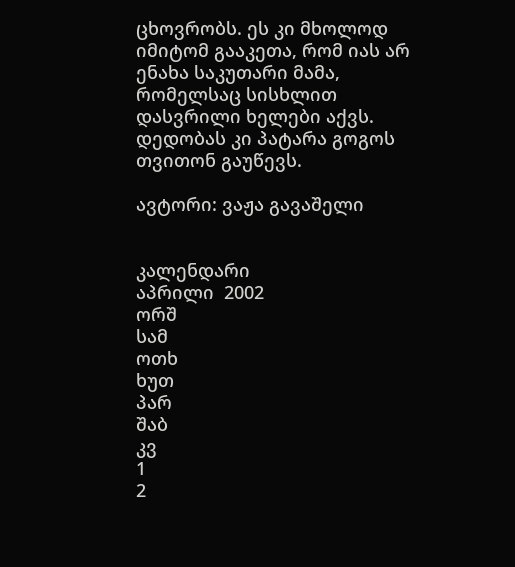ცხოვრობს. ეს კი მხოლოდ იმიტომ გააკეთა, რომ იას არ ენახა საკუთარი მამა, რომელსაც სისხლით დასვრილი ხელები აქვს. დედობას კი პატარა გოგოს თვითონ გაუწევს.

ავტორი: ვაჟა გავაშელი


კალენდარი
აპრილი  2002
ორშ
სამ
ოთხ
ხუთ
პარ
შაბ
კვ
1
2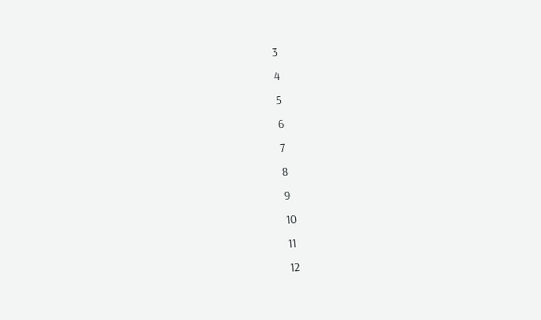3
4
5
6
7
8
9
10
11
12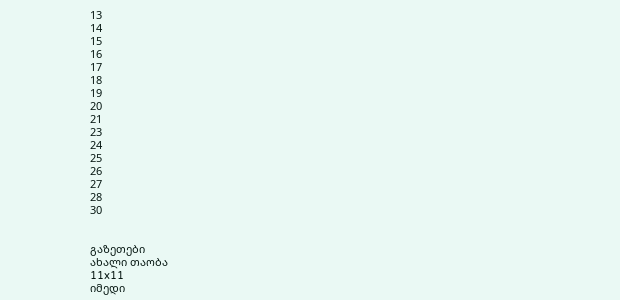13
14
15
16
17
18
19
20
21
23
24
25
26
27
28
30


გაზეთები
ახალი თაობა
11x11
იმედი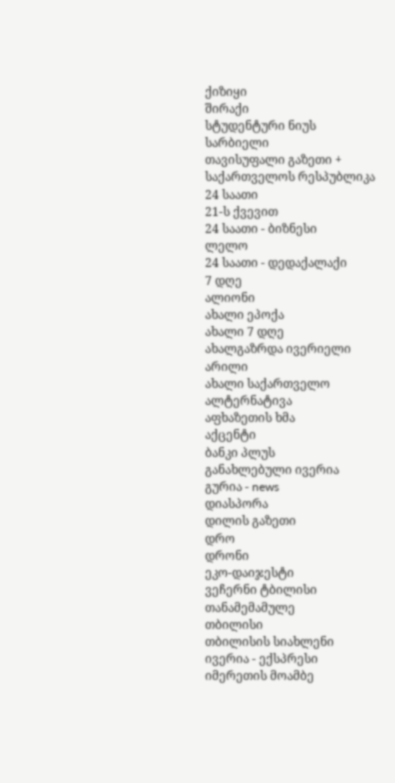ქიზიყი
შირაქი
სტუდენტური ნიუს
სარბიელი
თავისუფალი გაზეთი +
საქართველოს რესპუბლიკა
24 საათი
21-ს ქვევით
24 საათი - ბიზნესი
ლელო
24 საათი - დედაქალაქი
7 დღე
ალიონი
ახალი ეპოქა
ახალი 7 დღე
ახალგაზრდა ივერიელი
არილი
ახალი საქართველო
ალტერნატივა
აფხაზეთის ხმა
აქცენტი
ბანკი პლუს
განახლებული ივერია
გურია - news
დიასპორა
დილის გაზეთი
დრო
დრონი
ეკო-დაიჯესტი
ვეჩერნი ტბილისი
თანამემამულე
თბილისი
თბილისის სიახლენი
ივერია - ექსპრესი
იმერეთის მოამბე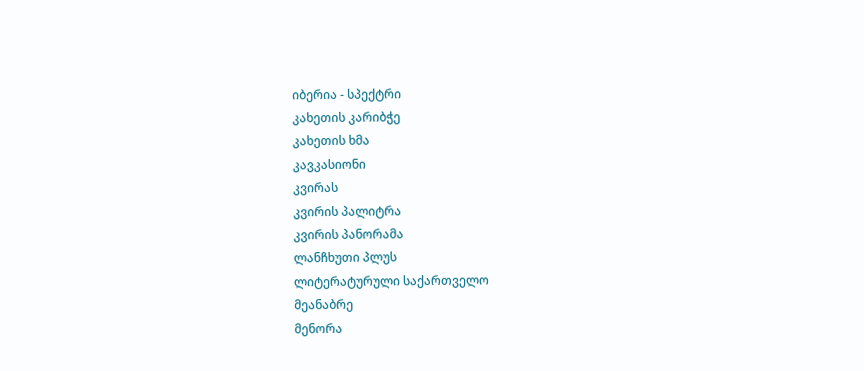იბერია - სპექტრი
კახეთის კარიბჭე
კახეთის ხმა
კავკასიონი
კვირას
კვირის პალიტრა
კვირის პანორამა
ლანჩხუთი პლუს
ლიტერატურული საქართველო
მეანაბრე
მენორა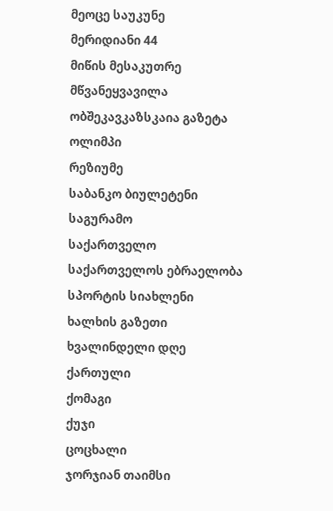მეოცე საუკუნე
მერიდიანი 44
მიწის მესაკუთრე
მწვანეყვავილა
ობშეკავკაზსკაია გაზეტა
ოლიმპი
რეზიუმე
საბანკო ბიულეტენი
საგურამო
საქართველო
საქართველოს ებრაელობა
სპორტის სიახლენი
ხალხის გაზეთი
ხვალინდელი დღე
ქართული
ქომაგი
ქუჯი
ცოცხალი
ჯორჯიან თაიმსი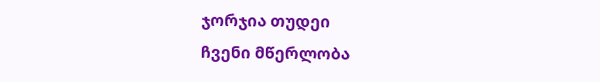ჯორჯია თუდეი
ჩვენი მწერლობა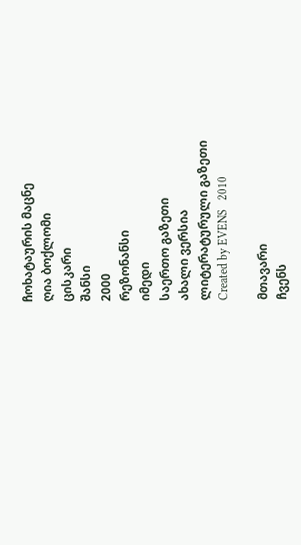ჩოხატაურის მაცნე
ღია ბოქლომი
ცისკარი
შანსი
2000
რეზონანსი
იმედი
საერთო გაზეთი
ახალი ვერსია
ლიტერატურული გაზეთი
Created by EVENS   2010

მთავარი
ჩვენს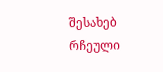შესახებ
რჩეული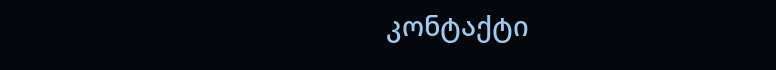კონტაქტი